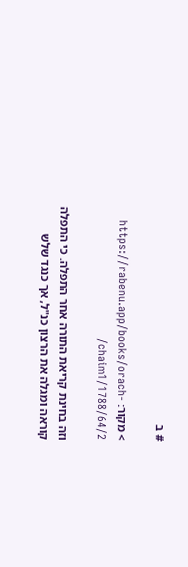# ב

> מקור: https://rabenu.app/books/orach-chaim1/1788/64/2/

וזה בחינת קריאת התורה אחר התפלה. כי התפלה קוראה ומגלה את הרצון כנ"ל, אך כנגד שלש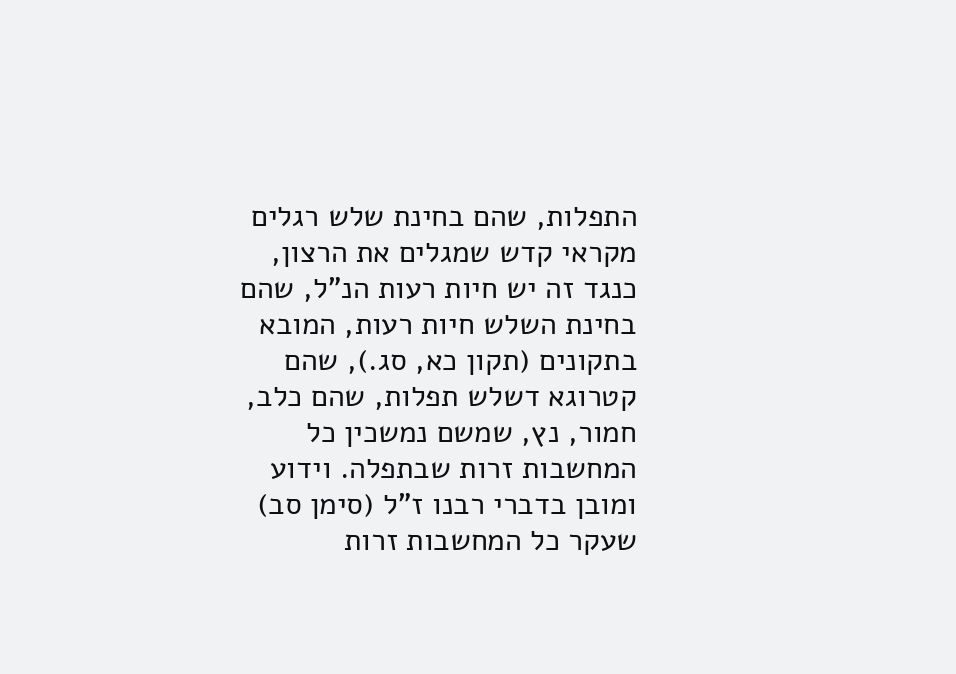התפלות, שהם בחינת שלש רגלים מקראי קדש שמגלים את הרצון, כנגד זה יש חיות רעות הנ"ל, שהם בחינת השלש חיות רעות, המובא בתקונים (תקון כא, סג.), שהם קטרוגא דשלש תפלות, שהם כלב, חמור, נץ, שמשם נמשכין כל המחשבות זרות שבתפלה. וידוע ומובן בדברי רבנו ז"ל (סימן סב) שעקר כל המחשבות זרות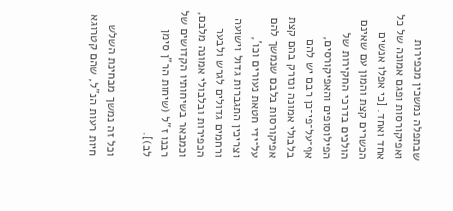שבתפלה נמשכין מכפירות ואפיקורסות ופגם אמונה של כל אחד ואחד. [כי אפלו אנשים הכשרים קצת והמון עם שאינם הולכים בדרכי החקירות של הפילוסופים והאפיקורסים, אף־על־פי־כן רבם יש להם בלבולי אמונה ונזרק בהם קצת אפיקורסות בלבם שנמשך להם על־ידי חטאת נעורים וכו', וצריכין התגברות גדול וישועה ורחמים גדולים לגרש ולבער הכפירות ובלבולי אמונה מלבם, וכמבאר בשיחותיו הקדושים של רבנו ז"ל (שיחות הר"ן סימן לב)].

וכל זה נמשך מבחינת השלש חיות רעות הנ"ל, שהם קטרוגא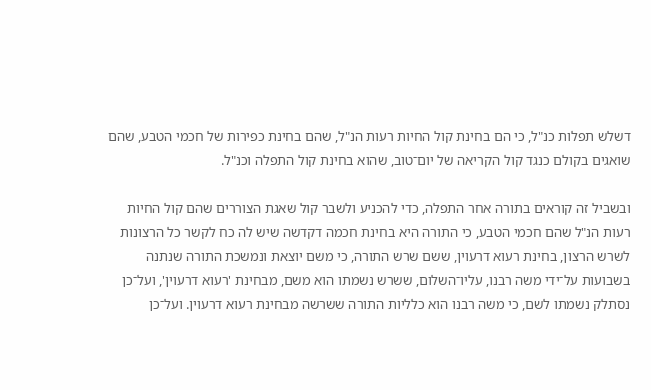דשלש תפלות כנ"ל, כי הם בחינת קול החיות רעות הנ"ל, שהם בחינת כפירות של חכמי הטבע, שהם שואגים בקולם כנגד קול הקריאה של יום־טוב, שהוא בחינת קול התפלה וכנ"ל.

ובשביל זה קוראים בתורה אחר התפלה, כדי להכניע ולשבר קול שאגת הצוררים שהם קול החיות רעות הנ"ל שהם חכמי הטבע, כי התורה היא בחינת חכמה דקדשה שיש לה כח לקשר כל הרצונות לשרש הרצון, בחינת רעוא דרעוין, ששם שרש התורה, כי משם יוצאת ונמשכת התורה שנתנה בשבועות על־ידי משה רבנו, עליו־השלום, ששרש נשמתו הוא משם, מבחינת 'רעוא דרעוין', ועל־כן נסתלק נשמתו לשם, כי משה רבנו הוא כלליות התורה ששרשה מבחינת רעוא דרעוין. ועל־כן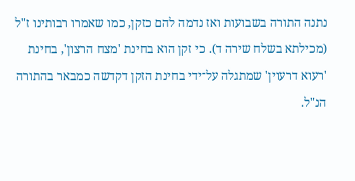נתנה התורה בשבועות ואז נדמה להם כזקן, כמו שאמרו רבותינו ז"ל (מכילתא בשלח שירה ד). כי זקן הוא בחינת 'מצח הרצון', בחינת 'רעוא דרעוין' שמתגלה על־ידי בחינת הזקן דקדשה כמבאר בהתורה הנ"ל.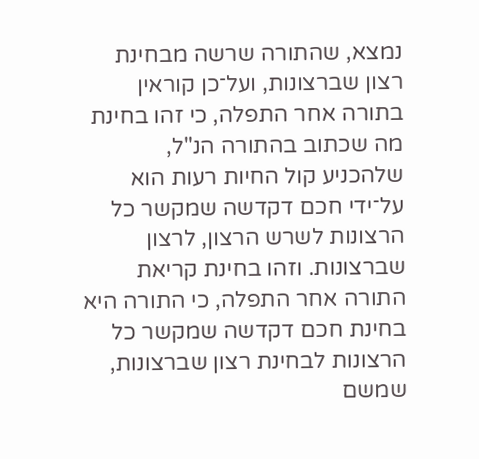נמצא, שהתורה שרשה מבחינת רצון שברצונות, ועל־כן קוראין בתורה אחר התפלה, כי זהו בחינת מה שכתוב בהתורה הנ"ל, שלהכניע קול החיות רעות הוא על־ידי חכם דקדשה שמקשר כל הרצונות לשרש הרצון, לרצון שברצונות. וזהו בחינת קריאת התורה אחר התפלה, כי התורה היא בחינת חכם דקדשה שמקשר כל הרצונות לבחינת רצון שברצונות, שמשם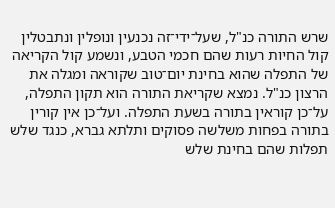שרש התורה כנ"ל, שעל־ידי־זה נכנעין ונופלין ונתבטלין קול החיות רעות שהם חכמי הטבע, ונשמע קול הקריאה של התפלה שהוא בחינת יום־טוב שקוראה ומגלה את הרצון כנ"ל. נמצא שקריאת התורה הוא תקון התפלה, על־כן קוראין בתורה בשעת התפלה. ועל־כן אין קורין בתורה בפחות משלשה פסוקים ותלתא גברא, כנגד שלש תפלות שהם בחינת שלש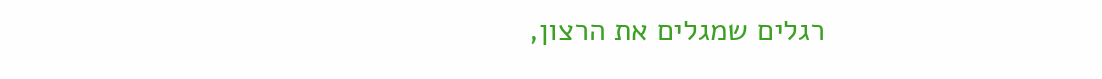רגלים שמגלים את הרצון,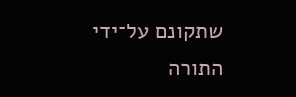שתקונם על־ידי התורה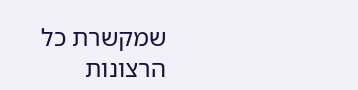שמקשרת כל הרצונות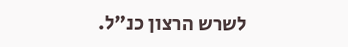לשרש הרצון כנ"ל.